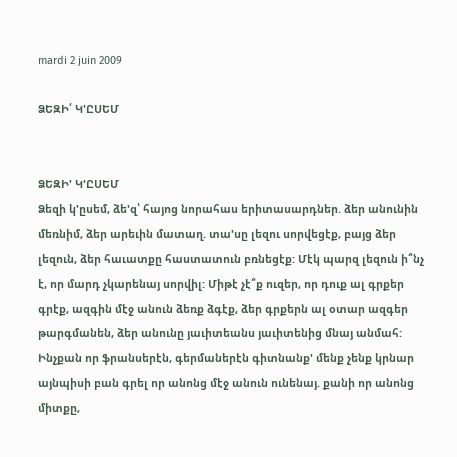mardi 2 juin 2009

ՁԵԶԻ՛ Կ'ԸՍԵՄ


ՁԵԶԻ' Կ'ԸՍԵՄ
Ձեզի կ'ըսեմ, ձե'զ՝ հայոց նորահաս երիտասարդներ. ձեր անունին մեռնիմ, ձեր արեւին մատաղ. տա'սը լեզու սորվեցէք, բայց ձեր լեզուն, ձեր հաւատքը հաստատուն բռնեցէք: Մէկ պարզ լեզուն ի՞նչ է, որ մարդ չկարենայ սորվիլ: Միթէ չէ՞ք ուզեր, որ դուք ալ գրքեր գրէք, ազգին մէջ անուն ձեռք ձգէք, ձեր գրքերն ալ օտար ազգեր թարգմանեն, ձեր անունը յաւիտեանս յաւիտենից մնայ անմահ: Ինչքան որ ֆրանսերէն, գերմաներէն գիտնանք' մենք չենք կրնար այնպիսի բան գրել որ անոնց մէջ անուն ունենայ. քանի որ անոնց միտքը,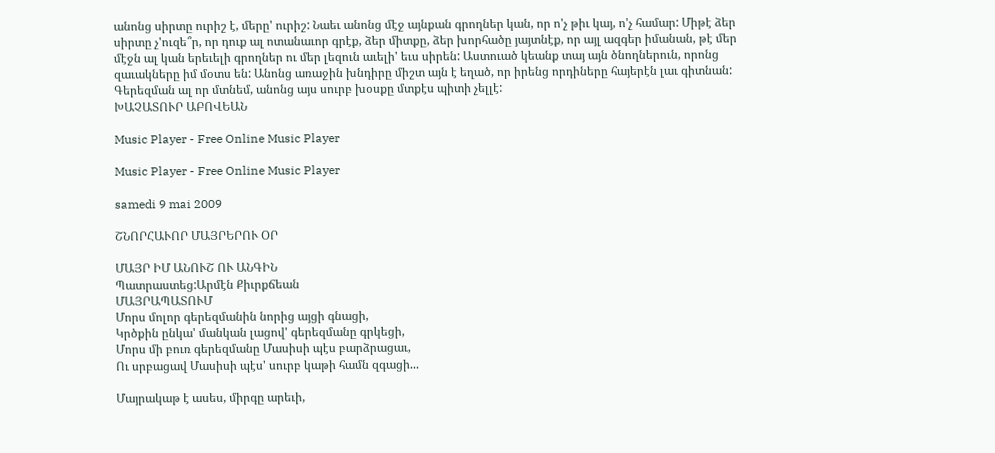անոնց սիրտը ուրիշ է, մերը' ուրիշ: Նաեւ անոնց մէջ այնքան գրողներ կան, որ ո'չ թիւ կայ, ո'չ համար: Միթէ ձեր սիրտը չ'ուզե՞ր, որ դուք ալ ոտանաւոր գրէք, ձեր միտքը, ձեր խորհածը յայտնէք, որ այլ ազգեր իմանան, թէ մեր մէջն ալ կան երեւելի գրողներ ու մեր լեզուն աւելի' եւս սիրեն: Աստուած կեանք տայ այն ծնողներուն, որոնց զաւակները իմ մօտս են: Անոնց առաջին խնդիրը միշտ այն է եղած, որ իրենց որդիները հայերէն լաւ գիտնան: Գերեզման ալ որ մտնեմ, անոնց այս սուրբ խօսքը մտքէս պիտի չելլէ:
ԽԱՉԱՏՈՒՐ ԱԲՈՎԵԱՆ

Music Player - Free Online Music Player

Music Player - Free Online Music Player

samedi 9 mai 2009

ՇՆՈՐՀԱՒՈՐ ՄԱՅՐԵՐՈՒ ՕՐ

ՄԱՅՐ ԻՄ ԱՆՈՒՇ ՈՒ ԱՆԳԻՆ
Պատրաստեց:Արմէն Քիւրքճեան
ՄԱՅՐԱՊԱՏՈՒՄ
Մորս մոլոր գերեզմանին նորից այցի գնացի,
Կրծքին ընկա' մանկան լացով' գերեզմանը գրկեցի,
Մորս մի բուռ գերեզմանը Մասիսի պէս բարձրացաւ,
Ու սրբացավ Մասիսի պէս' սուրբ կաթի համն զգացի...

Մայրակաթ է ասես, միրգը արեւի,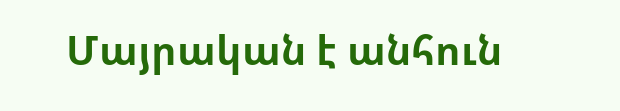Մայրական է անհուն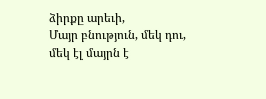ձիրքը արեւի,
Մայր բնություն, մեկ դու, մեկ էլ մայրն է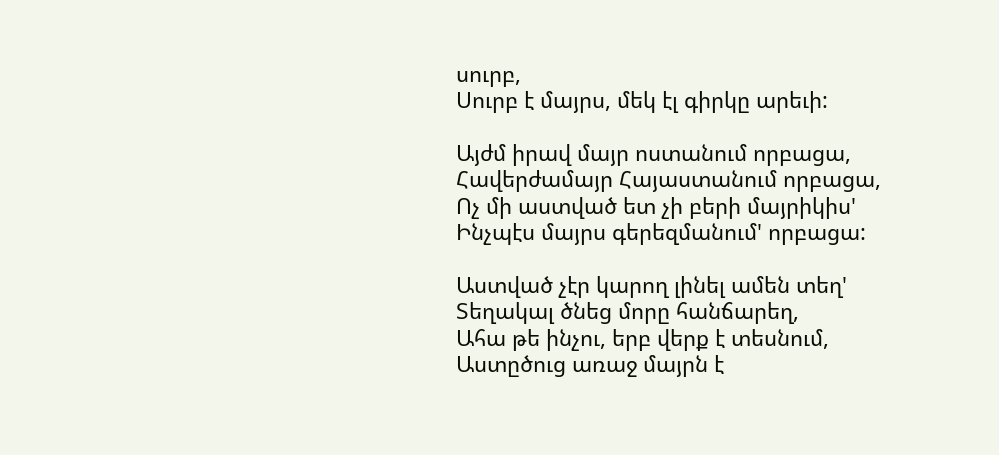սուրբ,
Սուրբ է մայրս, մեկ էլ գիրկը արեւի:

Այժմ իրավ մայր ոստանում որբացա,
Հավերժամայր Հայաստանում որբացա,
Ոչ մի աստված ետ չի բերի մայրիկիս'
Ինչպէս մայրս գերեզմանում' որբացա:

Աստված չէր կարող լինել ամեն տեղ'
Տեղակալ ծնեց մորը հանճարեղ,
Ահա թե ինչու, երբ վերք է տեսնում,
Աստըծուց առաջ մայրն է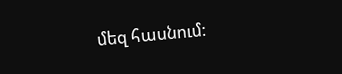մեզ հասնում: